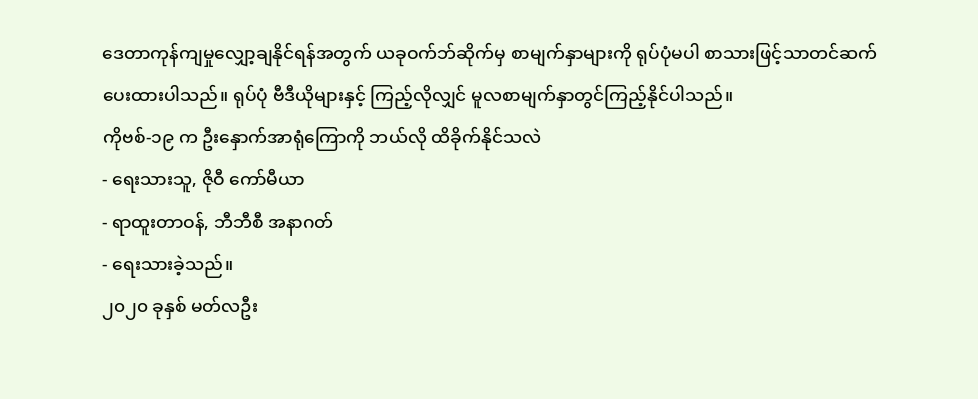ဒေတာကုန်ကျမှုလျှော့ချနိုင်ရန်အတွက် ယခုဝက်ဘ်ဆိုက်မှ စာမျက်နှာများကို ရုပ်ပုံမပါ စာသားဖြင့်သာတင်ဆက်ပေးထားပါသည်။ ရုပ်ပုံ ဗီဒီယိုများနှင့် ကြည့်လိုလျှင် မူလစာမျက်နှာတွင်ကြည့်နိုင်ပါသည်။
ကိုဗစ်-၁၉ က ဦးနှောက်အာရုံကြောကို ဘယ်လို ထိခိုက်နိုင်သလဲ
- ရေးသားသူ, ဇိုဝီ ကော်မီယာ
- ရာထူးတာဝန်, ဘီဘီစီ အနာဂတ်
- ရေးသားခဲ့သည်။
၂၀၂၀ ခုနှစ် မတ်လဦး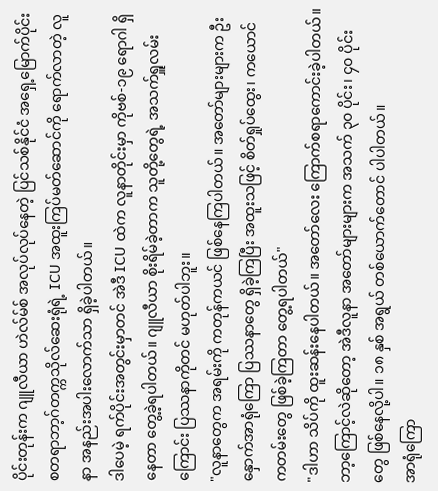ပိုင်းတုန်းက ဂျူလီယာ ဟဲလ်မ်စ် အလုပ်လုပ်နေတဲ့ ပြင်သစ်နိုင်ငံ အရှေ့မြောက်ပိုင်း စတရာဘာ့ဂ်တက္ကသိုလ်ဆေးရုံရဲ့ ICU အထူးကြပ်မတ်ဆောင်ကို ရောက်လာတဲ့ လူနာ အနည်းအပါးလောက်သာ ရှိခဲ့ပါတယ်။
ဒါပေမဲ့ ရက်ပိုင်းအတွင်းမှာတင် အဲဒီ ICU ထဲက လူနာတိုင်းမှာ ကိုဗစ်-၁၉ ရောဂါ ရှိနေတာ တွေ့ခဲ့ရပါတယ်။ ဂျူလီယာ စိုးရိမ်ခဲ့တာက သူတို့တွေရဲ့ အသက်ရှူလမ်းကြောင်း ပြဿနာကိုတင် မဟုတ်ပါဘူး။
"လူနာတွေက အရမ်းကို ကတုန်ကယင် ဖြစ်နေကြပါတယ်။ အတော်များများက ဦးနှောက်အာရုံကြော ပြဿနာတွေ ရှိခဲ့ကြပြီး အထူးသဖြင့် စိတ်ရှုပ်ထွေး၊ ကယောင်ကတမ်းတွေ ဖြစ်ခဲ့ကြတာ တွေ့ရပါတယ်"
"ဒါဟာ သိပ်ကို ထူးဆန်းနေပါတယ်။ အတော်လေး ကြောက်စရာကောင်းခဲ့ပါတယ်။ ဘာ့ကြောင့်လဲဆိုတော့ အဲဒီလူနာ အတော်များများက အသက် ၃၀ ပိုင်း၊ ၄၀ ပိုင်းတွေ ဖြစ်နေလို့ပါ။ ၁၈ နှစ် အရွယ် တစ်ယောက်တောင် ပါပါတယ်။
အာရုံကြော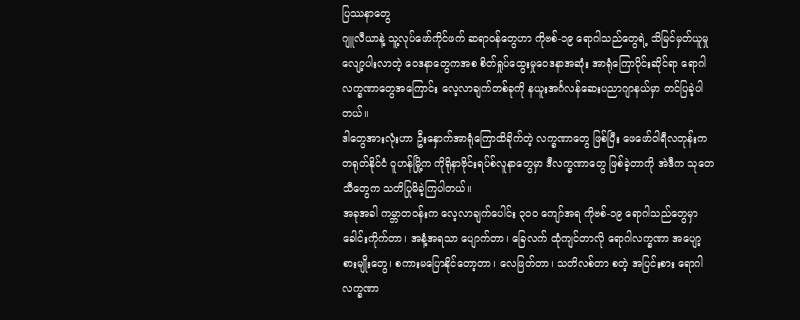ပြဿနာတွေ
ဂျူလီယာနဲ့ သူ့လုပ်ဖော်ကိုင်ဖက် ဆရာဝန်တွေဟာ ကိုဗစ်-၁၉ ရောဂါသည်တွေရဲ့ သိမြင်မှတ်ယူမှု လျော့ပါးလာတဲ့ ဝေဒနာတွေကအစ စိတ်ရှုပ်ထွေးမှုဝေဒနာအဆုံး အာရုံကြောပိုင်းဆိုင်ရာ ရောဂါလက္ခဏာတွေအကြောင်း လေ့လာချက်တစ်ခုကို နယူးအင်္ဂလန်ဆေးပညာဂျာနယ်မှာ တင်ပြခဲ့ပါတယ်။
ဒါတွေအားလုံးဟာ ဦးနှောက်အာရုံကြောထိခိုက်တဲ့ လက္ခဏာတွေ ဖြစ်ပြီး ဖေဖော်ဝါရီလတုန်းက တရုတ်နိုင်ငံ ဝူဟန်မြို့က ကိုရိုနာဗိုင်းရပ်စ်လူနာတွေမှာ ဒီလက္ခဏာတွေ ဖြစ်ခဲ့တာကို အဲဒီက သုတေသီတွေက သတိပြုမိခဲ့ကြပါတယ်။
အခုအခါ ကမ္ဘာတဝန်းက လေ့လာချက်ပေါင်း ၃၀၀ ကျော်အရ ကိုဗစ်-၁၉ ရောဂါသည်တွေမှာ ခေါင်းကိုက်တာ၊ အနံ့အရသာ ပျောက်တာ၊ ခြေလက် ထုံကျင်တာလို ရောဂါလက္ခဏာ အပျော့စားမျိုးတွေ၊ စကားမပြောနိုင်တော့တာ၊ လေဖြတ်တာ၊ သတိလစ်တာ စတဲ့ အပြင်းစား ရောဂါလက္ခဏာ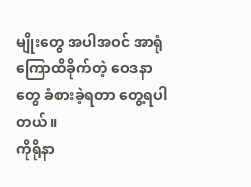မျိုးတွေ အပါအဝင် အာရုံကြောထိခိုက်တဲ့ ဝေဒနာတွေ ခံစားခဲ့ရတာ တွေ့ရပါတယ်။
ကိုရိုနာ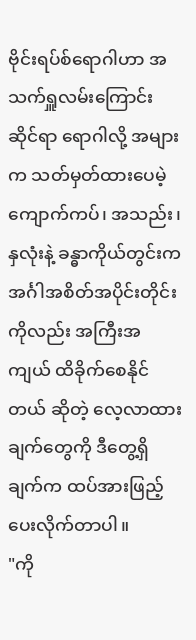ဗိုင်းရပ်စ်ရောဂါဟာ အသက်ရှူလမ်းကြောင်းဆိုင်ရာ ရောဂါလို့ အများက သတ်မှတ်ထားပေမဲ့ ကျောက်ကပ်၊ အသည်း၊ နှလုံးနဲ့ ခန္ဓာကိုယ်တွင်းက အင်္ဂါအစိတ်အပိုင်းတိုင်းကိုလည်း အကြီးအကျယ် ထိခိုက်စေနိုင်တယ် ဆိုတဲ့ လေ့လာထားချက်တွေကို ဒီတွေ့ရှိချက်က ထပ်အားဖြည့် ပေးလိုက်တာပါ။
"ကို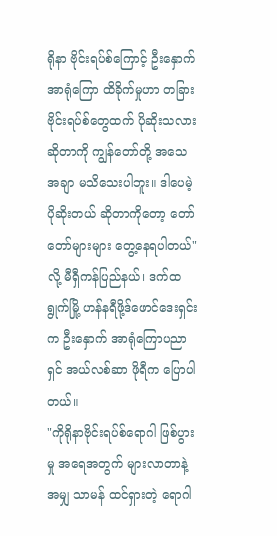ရိုနာ ဗိုင်းရပ်စ်ကြောင့် ဦးနှောက်အာရုံကြော ထိခိုက်မှုဟာ တခြားဗိုင်းရပ်စ်တွေထက် ပိုဆိုးသလား ဆိုတာကို ကျွန်တော်တို့ အသေအချာ မသိသေးပါဘူး။ ဒါပေမဲ့ ပိုဆိုးတယ် ဆိုတာကိုတော့ တော်တော်များများ တွေ့နေရပါတယ်" လို့ မီရှီကန်ပြည်နယ်၊ ဒက်ထရွုက်မြို့ ဟန်နရီဖို့ဒ်ဖောင်ဒေးရှင်းက ဦးနှောက် အာရုံကြောပညာရှင် အယ်လစ်ဆာ ဖိုရီက ပြောပါတယ်။
"ကိုရိုနာဗိုင်းရပ်စ်ရောဂါ ဖြစ်ပွားမှု အရေအတွက် များလာတာနဲ့အမျှ သာမန် ထင်ရှားတဲ့ ရောဂါ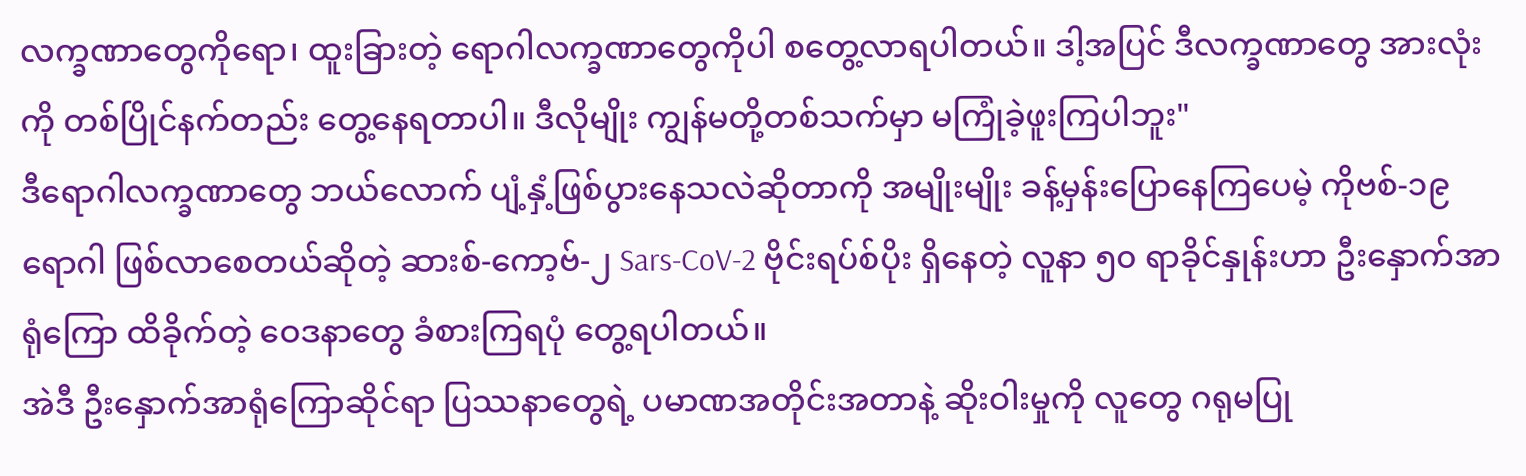လက္ခဏာတွေကိုရော၊ ထူးခြားတဲ့ ရောဂါလက္ခဏာတွေကိုပါ စတွေ့လာရပါတယ်။ ဒါ့အပြင် ဒီလက္ခဏာတွေ အားလုံးကို တစ်ပြိုင်နက်တည်း တွေ့နေရတာပါ။ ဒီလိုမျိုး ကျွန်မတို့တစ်သက်မှာ မကြုံခဲ့ဖူးကြပါဘူး"
ဒီရောဂါလက္ခဏာတွေ ဘယ်လောက် ပျံ့နှံ့ဖြစ်ပွားနေသလဲဆိုတာကို အမျိုးမျိုး ခန့်မှန်းပြောနေကြပေမဲ့ ကိုဗစ်-၁၉ ရောဂါ ဖြစ်လာစေတယ်ဆိုတဲ့ ဆားစ်-ကော့ဗ်-၂ Sars-CoV-2 ဗိုင်းရပ်စ်ပိုး ရှိနေတဲ့ လူနာ ၅၀ ရာခိုင်နှုန်းဟာ ဦးနှောက်အာရုံကြော ထိခိုက်တဲ့ ဝေဒနာတွေ ခံစားကြရပုံ တွေ့ရပါတယ်။
အဲဒီ ဦးနှောက်အာရုံကြောဆိုင်ရာ ပြဿနာတွေရဲ့ ပမာဏအတိုင်းအတာနဲ့ ဆိုးဝါးမှုကို လူတွေ ဂရုမပြု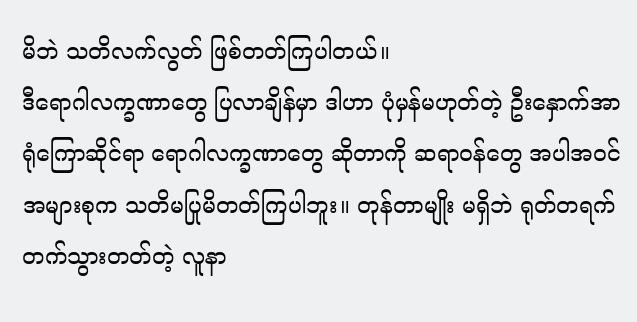မိဘဲ သတိလက်လွတ် ဖြစ်တတ်ကြပါတယ်။
ဒီရောဂါလက္ခဏာတွေ ပြလာချိန်မှာ ဒါဟာ ပုံမှန်မဟုတ်တဲ့ ဦးနှောက်အာရုံကြောဆိုင်ရာ ရောဂါလက္ခဏာတွေ ဆိုတာကို ဆရာဝန်တွေ အပါအဝင် အများစုက သတိမပြုမိတတ်ကြပါဘူး။ တုန်တာမျိုး မရှိဘဲ ရုတ်တရက် တက်သွားတတ်တဲ့ လူနာ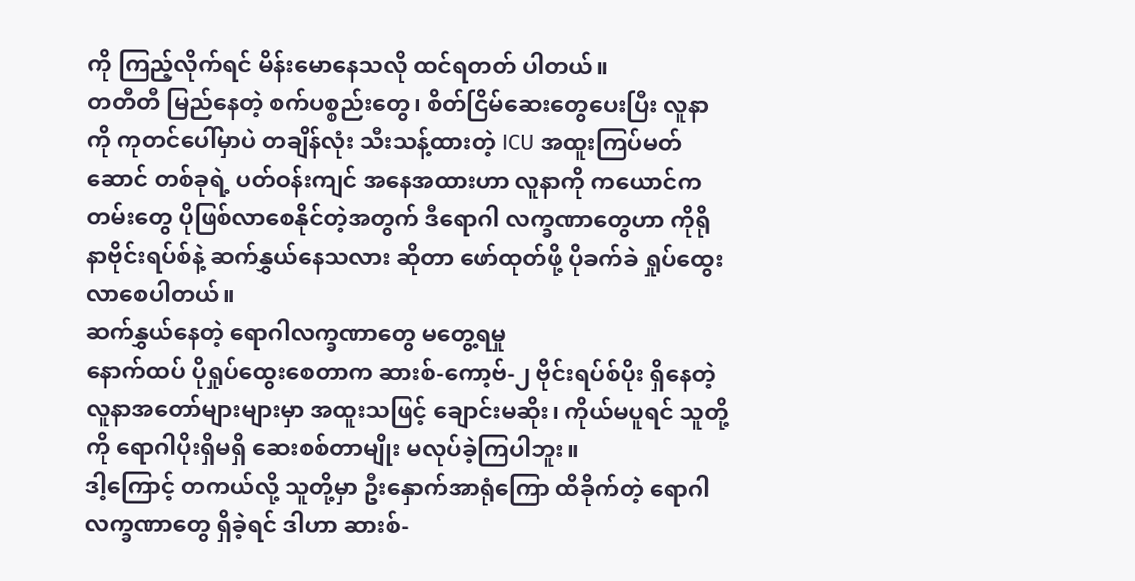ကို ကြည့်လိုက်ရင် မိန်းမောနေသလို ထင်ရတတ် ပါတယ်။
တတီတီ မြည်နေတဲ့ စက်ပစ္စည်းတွေ၊ စိတ်ငြိမ်ဆေးတွေပေးပြီး လူနာကို ကုတင်ပေါ်မှာပဲ တချိန်လုံး သီးသန့်ထားတဲ့ ICU အထူးကြပ်မတ်ဆောင် တစ်ခုရဲ့ ပတ်ဝန်းကျင် အနေအထားဟာ လူနာကို ကယောင်ကတမ်းတွေ ပိုဖြစ်လာစေနိုင်တဲ့အတွက် ဒီရောဂါ လက္ခဏာတွေဟာ ကိုရိုနာဗိုင်းရပ်စ်နဲ့ ဆက်နွှယ်နေသလား ဆိုတာ ဖော်ထုတ်ဖို့ ပိုခက်ခဲ ရှုပ်ထွေးလာစေပါတယ်။
ဆက်နွှယ်နေတဲ့ ရောဂါလက္ခဏာတွေ မတွေ့ရမှု
နောက်ထပ် ပိုရှုပ်ထွေးစေတာက ဆားစ်-ကော့ဗ်-၂ ဗိုင်းရပ်စ်ပိုး ရှိနေတဲ့ လူနာအတော်များများမှာ အထူးသဖြင့် ချောင်းမဆိုး၊ ကိုယ်မပူရင် သူတို့ကို ရောဂါပိုးရှိမရှိ ဆေးစစ်တာမျိုး မလုပ်ခဲ့ကြပါဘူး။
ဒါ့ကြောင့် တကယ်လို့ သူတို့မှာ ဦးနှောက်အာရုံကြော ထိခိုက်တဲ့ ရောဂါလက္ခဏာတွေ ရှိခဲ့ရင် ဒါဟာ ဆားစ်-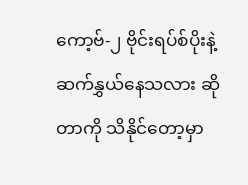ကော့ဗ်-၂ ဗိုင်းရပ်စ်ပိုးနဲ့ ဆက်နွှယ်နေသလား ဆိုတာကို သိနိုင်တော့မှာ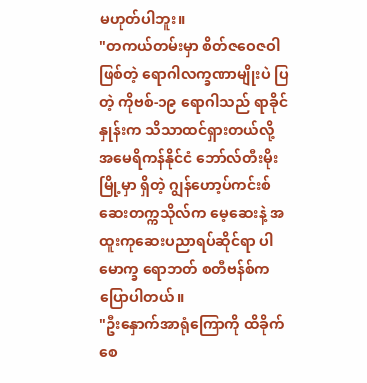မဟုတ်ပါဘူး။
"တကယ်တမ်းမှာ စိတ်ဇဝေဇဝါ ဖြစ်တဲ့ ရောဂါလက္ခဏာမျိုးပဲ ပြတဲ့ ကိုဗစ်-၁၉ ရောဂါသည် ရာခိုင်နှုန်းက သိသာထင်ရှားတယ်လို့ အမေရိကန်နိုင်ငံ ဘော်လ်တီးမိုးမြို့မှာ ရှိတဲ့ ဂျွန်ဟော့ပ်ကင်းစ် ဆေးတက္ကသိုလ်က မေ့ဆေးနဲ့ အထူးကုဆေးပညာရပ်ဆိုင်ရာ ပါမောက္ခ ရောဘတ် စတီဗန်စ်က ပြောပါတယ်။
"ဦးနှောက်အာရုံကြောကို ထိခိုက်စေ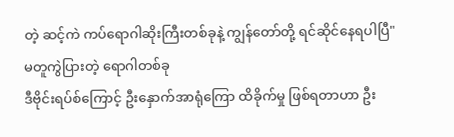တဲ့ ဆင့်ကဲ ကပ်ရောဂါဆိုးကြီးတစ်ခုနဲ့ ကျွန်တော်တို့ ရင်ဆိုင်နေရပါပြီ"
မတူကွဲပြားတဲ့ ရောဂါတစ်ခု
ဒီဗိုင်းရပ်စ်ကြောင့် ဦးနှောက်အာရုံကြော ထိခိုက်မှု ဖြစ်ရတာဟာ ဦး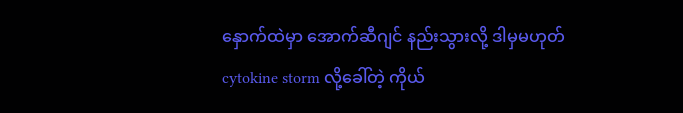နှောက်ထဲမှာ အောက်ဆီဂျင် နည်းသွားလို့ ဒါမှမဟုတ် cytokine storm လို့ခေါ်တဲ့ ကိုယ်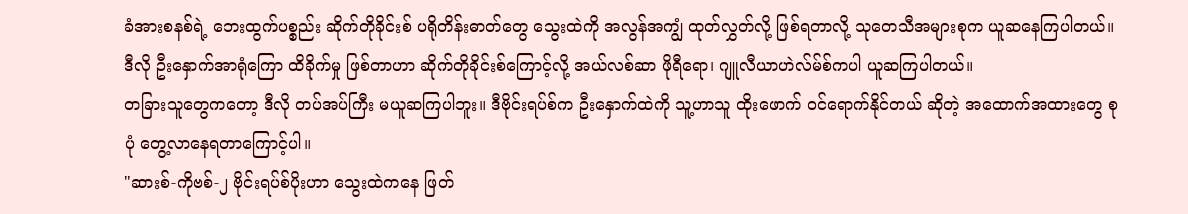ခံအားစနစ်ရဲ့ ဘေးထွက်ပစ္စည်း ဆိုက်တိုခိုင်းစ် ပရိုတိန်းဓာတ်တွေ သွေးထဲကို အလွန်အကျွံ ထုတ်လွှတ်လို့ ဖြစ်ရတာလို့ သုတေသီအများစုက ယူဆနေကြပါတယ်။
ဒီလို ဦးနှောက်အာရုံကြော ထိခိုက်မှု ဖြစ်တာဟာ ဆိုက်တိုခိုင်းစ်ကြောင့်လို့ အယ်လစ်ဆာ ဖိုရီရော၊ ဂျူလီယာဟဲလ်မ်စ်ကပါ ယူဆကြပါတယ်။
တခြားသူတွေကတော့ ဒီလို တပ်အပ်ကြီး မယူဆကြပါဘူး။ ဒီဗိုင်းရပ်စ်က ဦးနှောက်ထဲကို သူ့ဟာသူ ထိုးဖောက် ဝင်ရောက်နိုင်တယ် ဆိုတဲ့ အထောက်အထားတွေ စုပုံ တွေ့လာနေရတာကြောင့်ပါ။
"ဆားစ်-ကိုဗစ်-၂ ဗိုင်းရပ်စ်ပိုးဟာ သွေးထဲကနေ ဖြတ်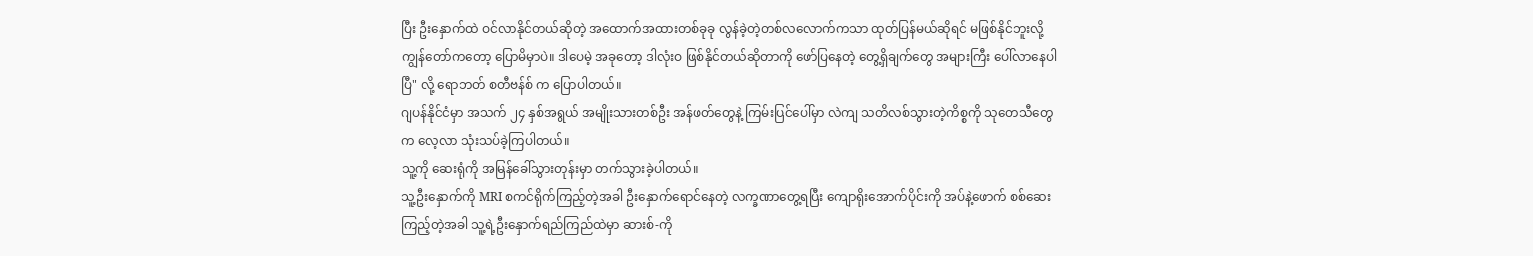ပြီး ဦးနှောက်ထဲ ဝင်လာနိုင်တယ်ဆိုတဲ့ အထောက်အထားတစ်ခုခု လွန်ခဲ့တဲ့တစ်လလောက်ကသာ ထုတ်ပြန်မယ်ဆိုရင် မဖြစ်နိုင်ဘူးလို့ ကျွန်တော်ကတော့ ပြောမိမှာပဲ။ ဒါပေမဲ့ အခုတော့ ဒါလုံးဝ ဖြစ်နိုင်တယ်ဆိုတာကို ဖော်ပြနေတဲ့ တွေ့ရှိချက်တွေ အများကြီး ပေါ်လာနေပါပြီ" လို့ ရောဘတ် စတီဗန်စ် က ပြောပါတယ်။
ဂျပန်နိုင်ငံမှာ အသက် ၂၄ နှစ်အရွယ် အမျိုးသားတစ်ဦး အန်ဖတ်တွေနဲ့ ကြမ်းပြင်ပေါ်မှာ လဲကျ သတိလစ်သွားတဲ့ကိစ္စကို သုတေသီတွေက လေ့လာ သုံးသပ်ခဲ့ကြပါတယ်။
သူ့ကို ဆေးရုံကို အမြန်ခေါ်သွားတုန်းမှာ တက်သွားခဲ့ပါတယ်။
သူ့ဦးနှောက်ကို MRI စကင်ရိုက်ကြည့်တဲ့အခါ ဦးနှောက်ရောင်နေတဲ့ လက္ခဏာတွေ့ရပြီး ကျောရိုးအောက်ပိုင်းကို အပ်နဲ့ဖောက် စစ်ဆေးကြည့်တဲ့အခါ သူ့ရဲ့ဦးနှောက်ရည်ကြည်ထဲမှာ ဆားစ်-ကို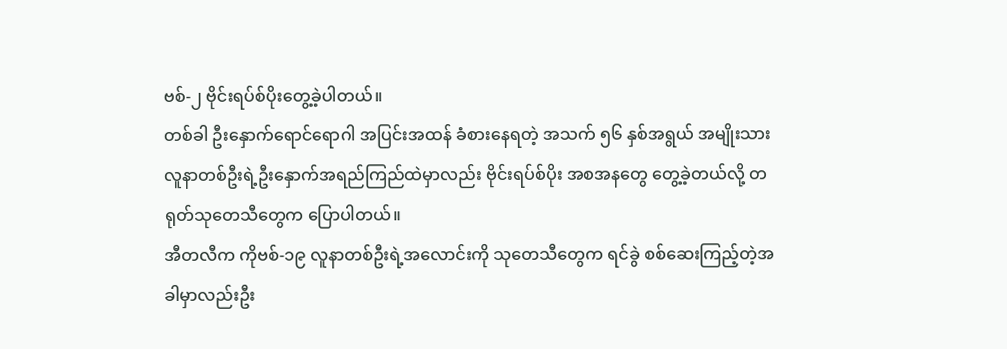ဗစ်-၂ ဗိုင်းရပ်စ်ပိုးတွေ့ခဲ့ပါတယ်။
တစ်ခါ ဦးနှောက်ရောင်ရောဂါ အပြင်းအထန် ခံစားနေရတဲ့ အသက် ၅၆ နှစ်အရွယ် အမျိုးသားလူနာတစ်ဦးရဲ့ဦးနှောက်အရည်ကြည်ထဲမှာလည်း ဗိုင်းရပ်စ်ပိုး အစအနတွေ တွေ့ခဲ့တယ်လို့ တရုတ်သုတေသီတွေက ပြောပါတယ်။
အီတလီက ကိုဗစ်-၁၉ လူနာတစ်ဦးရဲ့အလောင်းကို သုတေသီတွေက ရင်ခွဲ စစ်ဆေးကြည့်တဲ့အခါမှာလည်းဦး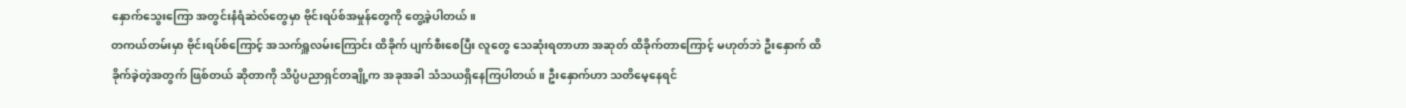နှောက်သွေးကြော အတွင်းနံရံဆဲလ်တွေမှာ ဗိုင်းရပ်စ်အမှုန်တွေကို တွေ့ခဲ့ပါတယ်။
တကယ်တမ်းမှာ ဗိုင်းရပ်စ်ကြောင့် အသက်ရှူလမ်းကြောင်း ထိခိုက် ပျက်စီးစေပြီး လူတွေ သေဆုံးရတာဟာ အဆုတ် ထိခိုက်တာကြောင့် မဟုတ်ဘဲ ဦးနှောက် ထိခိုက်ခဲ့တဲ့အတွက် ဖြစ်တယ် ဆိုတာကို သိပ္ပံပညာရှင်တချို့က အခုအခါ သံသယရှိနေကြပါတယ်။ ဦးနှောက်ဟာ သတိမေ့နေရင်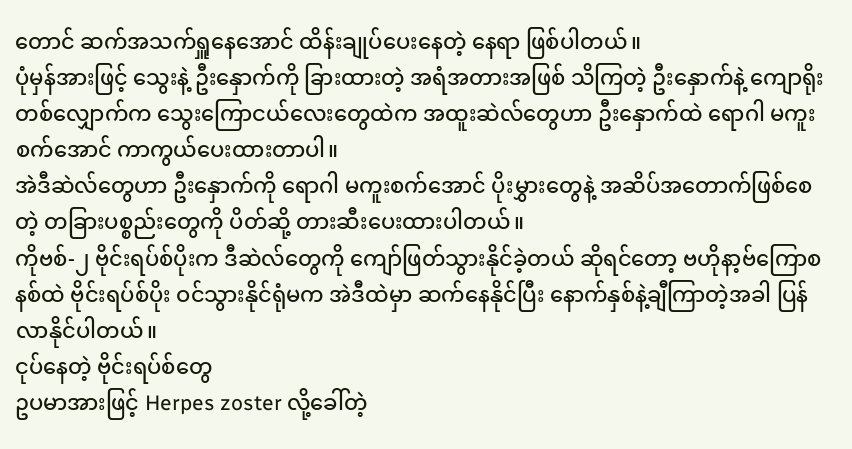တောင် ဆက်အသက်ရှူနေအောင် ထိန်းချုပ်ပေးနေတဲ့ နေရာ ဖြစ်ပါတယ်။
ပုံမှန်အားဖြင့် သွေးနဲ့ ဦးနှောက်ကို ခြားထားတဲ့ အရံအတားအဖြစ် သိကြတဲ့ ဦးနှောက်နဲ့ ကျောရိုးတစ်လျှောက်က သွေးကြောငယ်လေးတွေထဲက အထူးဆဲလ်တွေဟာ ဦးနှောက်ထဲ ရောဂါ မကူးစက်အောင် ကာကွယ်ပေးထားတာပါ။
အဲဒီဆဲလ်တွေဟာ ဦးနှောက်ကို ရောဂါ မကူးစက်အောင် ပိုးမွှားတွေနဲ့ အဆိပ်အတောက်ဖြစ်စေတဲ့ တခြားပစ္စည်းတွေကို ပိတ်ဆို့ တားဆီးပေးထားပါတယ်။
ကိုဗစ်-၂ ဗိုင်းရပ်စ်ပိုးက ဒီဆဲလ်တွေကို ကျော်ဖြတ်သွားနိုင်ခဲ့တယ် ဆိုရင်တော့ ဗဟိုနာ့ဗ်ကြောစနစ်ထဲ ဗိုင်းရပ်စ်ပိုး ဝင်သွားနိုင်ရုံမက အဲဒီထဲမှာ ဆက်နေနိုင်ပြီး နောက်နှစ်နဲ့ချီကြာတဲ့အခါ ပြန်လာနိုင်ပါတယ်။
ငုပ်နေတဲ့ ဗိုင်းရပ်စ်တွေ
ဥပမာအားဖြင့် Herpes zoster လို့ခေါ်တဲ့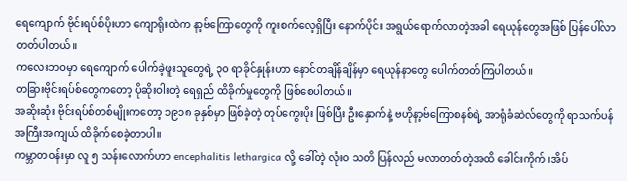ရေကျောက် ဗိုင်းရပ်စ်ပိုးဟာ ကျောရိုးထဲက နာ့ဗ်ကြောတွေကို ကူးစက်လေ့ရှိပြီး နောက်ပိုင်း အရွယ်ရောက်လာတဲ့အခါ ရေယုန်တွေအဖြစ် ပြန်ပေါ်လာတတ်ပါတယ်။
ကလေးဘဝမှာ ရေကျောက် ပေါက်ခဲ့ဖူးသူတွေရဲ့ ၃၀ ရာခိုင်နှုန်းဟာ နောင်တချိန်ချိန်မှာ ရေယုန်နာတွေ ပေါက်တတ်ကြပါတယ်။
တခြားဗိုင်းရပ်စ်တွေကတော့ ပိုဆိုးဝါးတဲ့ ရေရှည် ထိခိုက်မှုတွေကို ဖြစ်စေပါတယ်။
အဆိုးဆုံး ဗိုင်းရပ်စ်တစ်မျိုးကတော့ ၁၉၁၈ ခုနှစ်မှာ ဖြစ်ခဲ့တဲ့ တုပ်ကွေးပိုး ဖြစ်ပြီး ဦးနှောက်နဲ့ ဗဟိုနာ့ဗ်ကြောစနစ်ရဲ့ အာရုံခံဆဲလ်တွေကို ရာသက်ပန် အကြီးအကျယ် ထိခိုက်စေခဲ့တာပါ။
ကမ္ဘာတဝန်းမှာ လူ ၅ သန်းလောက်ဟာ encephalitis lethargica လို့ ခေါ်တဲ့ လုံးဝ သတိ ပြန်လည် မလာတတ်တဲ့အထိ ခေါင်းကိုက်၊အိပ်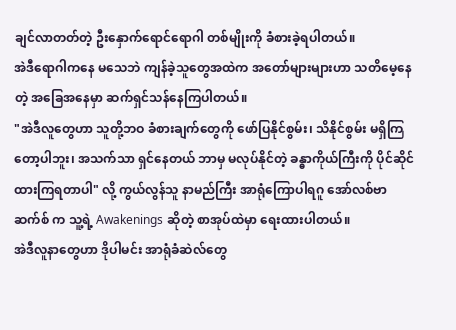ချင်လာတတ်တဲ့ ဦးနှောက်ရောင်ရောဂါ တစ်မျိုးကို ခံစားခဲ့ရပါတယ်။
အဲဒီရောဂါကနေ မသေဘဲ ကျန်ခဲ့သူတွေအထဲက အတော်များများဟာ သတိမေ့နေတဲ့ အခြေအနေမှာ ဆက်ရှင်သန်နေကြပါတယ်။
"အဲဒီလူတွေဟာ သူတို့ဘဝ ခံစားချက်တွေကို ဖော်ပြနိုင်စွမ်း၊ သိနိုင်စွမ်း မရှိကြတော့ပါဘူး၊ အသက်သာ ရှင်နေတယ် ဘာမှ မလုပ်နိုင်တဲ့ ခန္ဓာကိုယ်ကြီးကို ပိုင်ဆိုင်ထားကြရတာပါ" လို့ ကွယ်လွန်သူ နာမည်ကြီး အာရုံကြောပါရဂူ အော်လစ်ဗာ ဆက်စ် က သူ့ရဲ့ Awakenings ဆိုတဲ့ စာအုပ်ထဲမှာ ရေးထားပါတယ်။
အဲဒီလူနာတွေဟာ ဒိုပါမင်း အာရုံခံဆဲလ်တွေ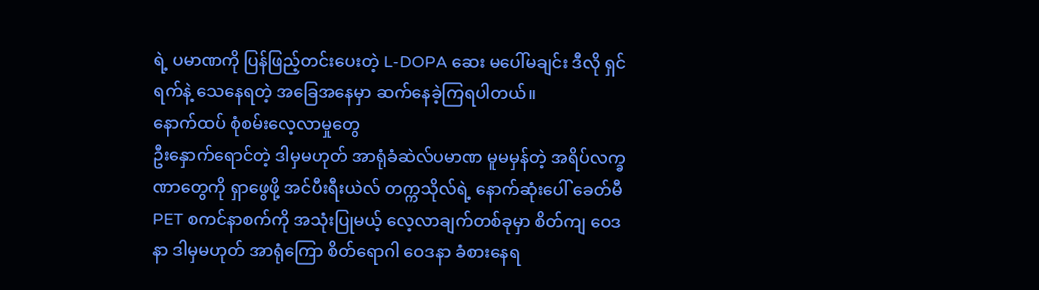ရဲ့ ပမာဏကို ပြန်ဖြည့်တင်းပေးတဲ့ L-DOPA ဆေး မပေါ်မချင်း ဒီလို ရှင်ရက်နဲ့ သေနေရတဲ့ အခြေအနေမှာ ဆက်နေခဲ့ကြရပါတယ်။
နောက်ထပ် စုံစမ်းလေ့လာမှုတွေ
ဦးနှောက်ရောင်တဲ့ ဒါမှမဟုတ် အာရုံခံဆဲလ်ပမာဏ မူမမှန်တဲ့ အရိပ်လက္ခဏာတွေကို ရှာဖွေဖို့ အင်ပီးရီးယဲလ် တက္ကသိုလ်ရဲ့ နောက်ဆုံးပေါ် ခေတ်မီ PET စကင်နာစက်ကို အသုံးပြုမယ့် လေ့လာချက်တစ်ခုမှာ စိတ်ကျ ဝေဒနာ ဒါမှမဟုတ် အာရုံကြော စိတ်ရောဂါ ဝေဒနာ ခံစားနေရ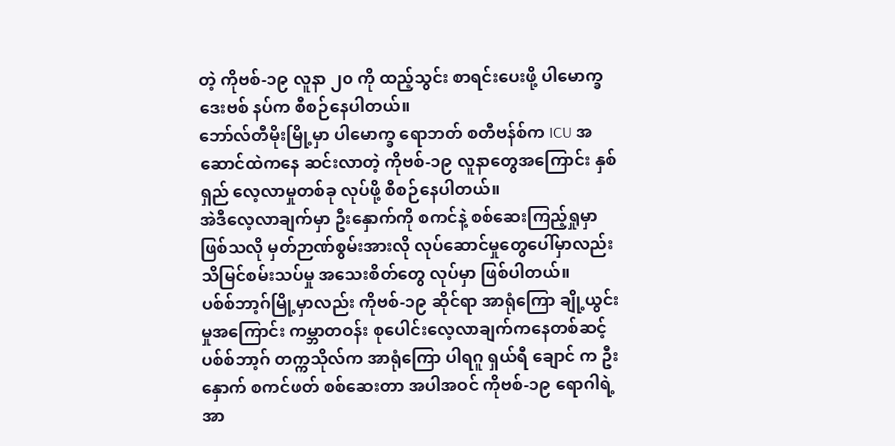တဲ့ ကိုဗစ်-၁၉ လူနာ ၂၀ ကို ထည့်သွင်း စာရင်းပေးဖို့ ပါမောက္ခ ဒေးဗစ် နပ်က စီစဉ်နေပါတယ်။
ဘော်လ်တီမိုးမြို့မှာ ပါမောက္ခ ရောဘတ် စတီဗန်စ်က ICU အဆောင်ထဲကနေ ဆင်းလာတဲ့ ကိုဗစ်-၁၉ လူနာတွေအကြောင်း နှစ်ရှည် လေ့လာမှုတစ်ခု လုပ်ဖို့ စီစဉ်နေပါတယ်။
အဲဒီလေ့လာချက်မှာ ဦးနှောက်ကို စကင်နဲ့ စစ်ဆေးကြည့်ရှုမှာ ဖြစ်သလို မှတ်ဉာဏ်စွမ်းအားလို လုပ်ဆောင်မှုတွေပေါ်မှာလည်း သိမြင်စမ်းသပ်မှု အသေးစိတ်တွေ လုပ်မှာ ဖြစ်ပါတယ်။
ပစ်စ်ဘာ့ဂ်မြို့မှာလည်း ကိုဗစ်-၁၉ ဆိုင်ရာ အာရုံကြော ချို့ယွင်းမှုအကြောင်း ကမ္ဘာတဝန်း စုပေါင်းလေ့လာချက်ကနေတစ်ဆင့် ပစ်စ်ဘာ့ဂ် တက္ကသိုလ်က အာရုံကြော ပါရဂူ ရှယ်ရီ ချောင် က ဦးနှောက် စကင်ဖတ် စစ်ဆေးတာ အပါအဝင် ကိုဗစ်-၁၉ ရောဂါရဲ့ အာ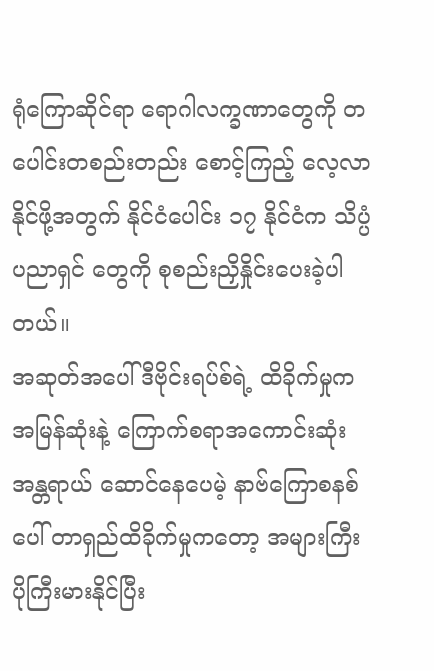ရုံကြောဆိုင်ရာ ရောဂါလက္ခဏာတွေကို တပေါင်းတစည်းတည်း စောင့်ကြည့် လေ့လာနိုင်ဖို့အတွက် နိုင်ငံပေါင်း ၁၇ နိုင်ငံက သိပ္ပံပညာရှင် တွေကို စုစည်းညှိနှိုင်းပေးခဲ့ပါတယ်။
အဆုတ်အပေါ် ဒီဗိုင်းရပ်စ်ရဲ့ ထိခိုက်မှုက အမြန်ဆုံးနဲ့ ကြောက်စရာအကောင်းဆုံး အန္တရာယ် ဆောင်နေပေမဲ့ နာဗ်ကြောစနစ်ပေါ် တာရှည်ထိခိုက်မှုကတော့ အများကြီး ပိုကြီးမားနိုင်ပြီး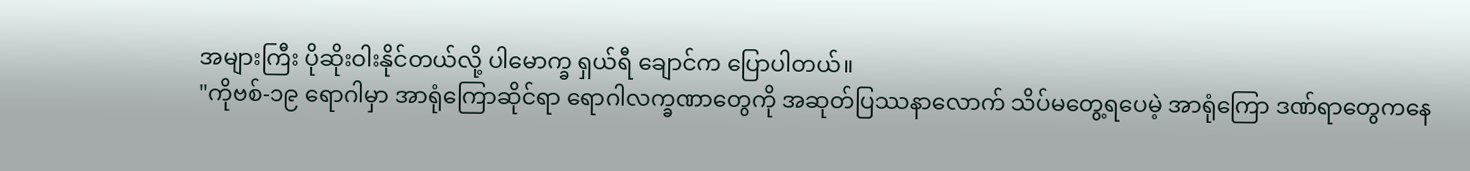အများကြီး ပိုဆိုးဝါးနိုင်တယ်လို့ ပါမောက္ခ ရှယ်ရီ ချောင်က ပြောပါတယ်။
"ကိုဗစ်-၁၉ ရောဂါမှာ အာရုံကြောဆိုင်ရာ ရောဂါလက္ခဏာတွေကို အဆုတ်ပြဿနာလောက် သိပ်မတွေ့ရပေမဲ့ အာရုံကြော ဒဏ်ရာတွေကနေ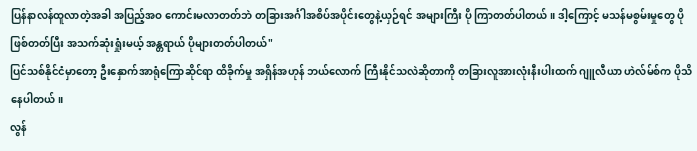ပြန်နာလန်ထူလာတဲ့အခါ အပြည့်အဝ ကောင်းမလာတတ်ဘဲ တခြားအင်္ဂါအစိပ်အပိုင်းတွေနဲ့ယှဉ်ရင် အများကြီး ပို ကြာတတ်ပါတယ်။ ဒါ့ကြောင့် မသန်မစွမ်းမှုတွေ ပိုဖြစ်တတ်ပြီး အသက်ဆုံးရှုံးမယ့် အန္တရာယ် ပိုများတတ်ပါတယ်"
ပြင်သစ်နိုင်ငံမှာတော့ ဦးနှောက်အာရုံကြောဆိုင်ရာ ထိခိုက်မှု အရှိန်အဟုန် ဘယ်လောက် ကြီးနိုင်သလဲဆိုတာကို တခြားလူအားလုံးနီးပါးထက် ဂျူလီယာ ဟဲလ်မ်စ်က ပိုသိနေပါတယ်။
လွန်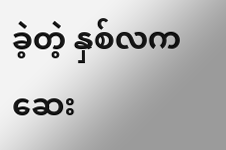ခဲ့တဲ့ နှစ်လက ဆေး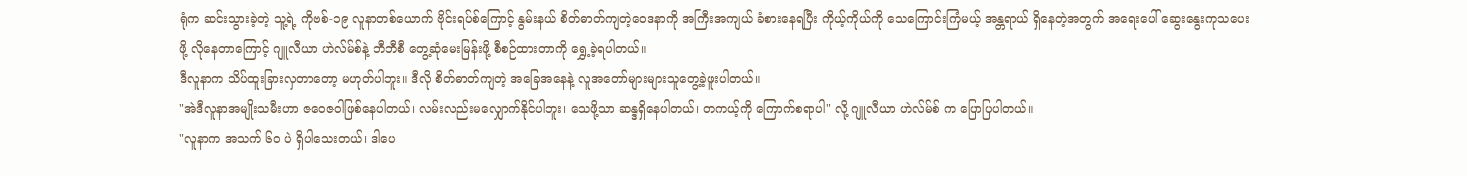ရုံက ဆင်းသွားခဲ့တဲ့ သူ့ရဲ့ ကိုဗစ်-၁၉ လူနာတစ်ယောက် ဗိုင်းရပ်စ်ကြောင့် နွမ်းနယ် စိတ်ဓာတ်ကျတဲ့ဝေဒနာကို အကြီးအကျယ် ခံစားနေရပြီး ကိုယ့်ကိုယ်ကို သေကြောင်းကြံမယ့် အန္တရာယ် ရှိနေတဲ့အတွက် အရေးပေါ် ဆွေးနွေးကုသပေးဖို့ လိုနေတာကြောင့် ဂျူလီယာ ဟဲလ်မ်စ်နဲ့ ဘီဘီစီ တွေ့ဆုံမေးမြန်းဖို့ စီစဉ်ထားတာကို ရွှေ့ခဲ့ရပါတယ်။
ဒီလူနာက သိပ်ထူးခြားလှတာတော့ မဟုတ်ပါဘူး။ ဒီလို စိတ်ဓာတ်ကျတဲ့ အခြေအနေနဲ့ လူအတော်များများသူတွေ့ခဲ့ဖူးပါတယ်။
"အဲဒီလူနာအမျိုးသမီးဟာ ဇဝေဇဝါဖြစ်နေပါတယ်၊ လမ်းလည်းမလျှောက်နိုင်ပါဘူး၊ သေဖို့သာ ဆန္ဒရှိနေပါတယ်၊ တကယ့်ကို ကြောက်စရာပါ" လို့ ဂျူလီယာ ဟဲလ်မ်စ် က ပြောပြပါတယ်။
"လူနာက အသက် ၆၀ ပဲ ရှိပါသေးတယ်၊ ဒါပေ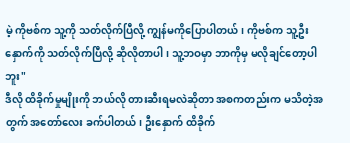မဲ့ ကိုဗစ်က သူ့ကို သတ်လိုက်ပြီလို့ ကျွန်မကိုပြောပါတယ်၊ ကိုဗစ်က သူ့ဦးနှောက်ကို သတ်လိုက်ပြီလို့ ဆိုလိုတာပါ၊ သူ့ဘဝမှာ ဘာကိုမှ မလိုချင်တော့ပါဘူး"
ဒီလို ထိခိုက်မှုမျိုးကို ဘယ်လို တားဆီးရမလဲဆိုတာ အစကတည်းက မသိတဲ့အတွက် အတော်လေး ခက်ပါတယ်၊ ဦးနှောက် ထိခိုက်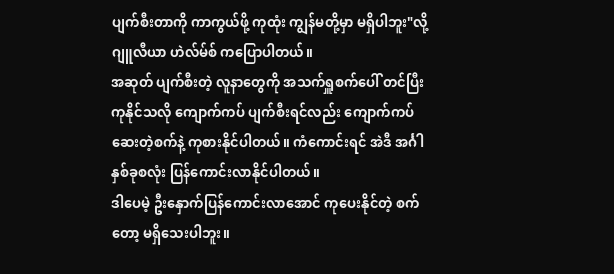ပျက်စီးတာကို ကာကွယ်ဖို့ ကုထုံး ကျွန်မတို့မှာ မရှိပါဘူး"လို့ ဂျူလီယာ ဟဲလ်မ်စ် ကပြောပါတယ်။
အဆုတ် ပျက်စီးတဲ့ လူနာတွေကို အသက်ရှူစက်ပေါ် တင်ပြီး ကုနိုင်သလို ကျောက်ကပ် ပျက်စီးရင်လည်း ကျောက်ကပ်ဆေးတဲ့စက်နဲ့ ကုစားနိုင်ပါတယ်။ ကံကောင်းရင် အဲဒီ အင်္ဂါနှစ်ခုစလုံး ပြန်ကောင်းလာနိုင်ပါတယ်။
ဒါပေမဲ့ ဦးနှောက်ပြန်ကောင်းလာအောင် ကုပေးနိုင်တဲ့ စက်တော့ မရှိသေးပါဘူး။